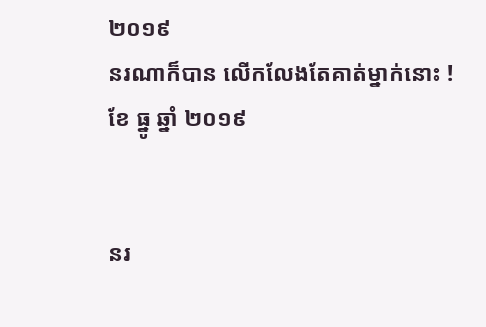២០១៩
នរណាក៏បាន លើកលែងតែគាត់ម្នាក់នោះ !
ខែ ធ្នូ ឆ្នាំ ២០១៩


នរ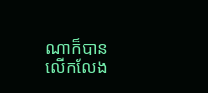ណាក៏បាន លើកលែង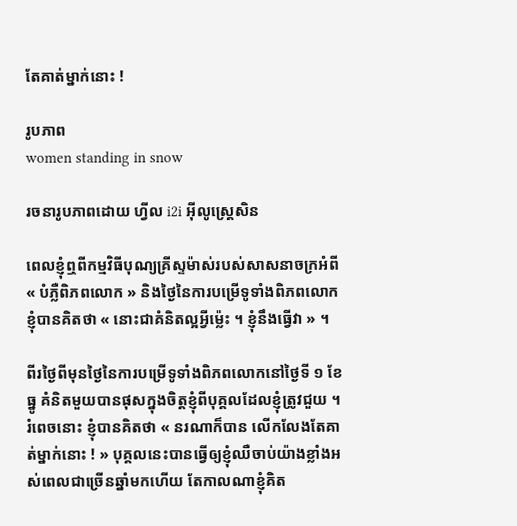តែគាត់ម្នាក់នោះ !

រូបភាព
women standing in snow

រចនារូបភាពដោយ ហ្វីល i2i អ៊ីលូស្ត្រេសិន

ពេលខ្ញុំឮពីកម្មវិធីបុណ្យគ្រីស្ទម៉ាស់របស់សាសនាចក្រអំពី « បំភ្លឺពិភពលោក » និងថ្ងៃនៃការបម្រើទូទាំងពិភពលោក ខ្ញុំបានគិតថា « នោះជាគំនិតល្អអ្វីម៉្លេះ ។ ខ្ញុំនឹងធ្វើវា » ។

ពីរថ្ងៃពីមុនថ្ងៃនៃការបម្រើទូទាំងពិភពលោកនៅថ្ងៃទី ១ ខែ ធ្នូ គំនិតមួយបានផុសក្នុងចិត្តខ្ញុំពីបុគ្គលដែលខ្ញុំត្រូវជួយ ។ រំពេចនោះ ខ្ញុំបានគិតថា « នរណាក៏បាន លើកលែងតែគាត់ម្នាក់នោះ ! » បុគ្គលនេះបានធ្វើឲ្យខ្ញុំឈឺចាប់យ៉ាងខ្លាំងអស់ពេលជាច្រើនឆ្នាំមកហើយ តែកាលណាខ្ញុំគិត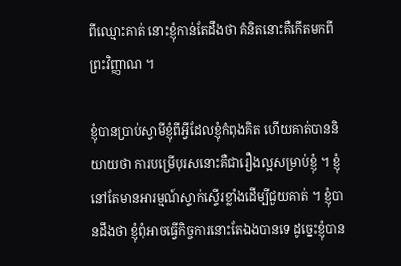ពីឈ្មោះគាត់ នោះខ្ញុំកាន់តែដឹងថា គំនិតនោះគឺកើតមកពីព្រះវិញ្ញាណ ។

ខ្ញុំបានប្រាប់ស្វាមីខ្ញុំពីអ្វីដែលខ្ញុំកំពុងគិត ហើយគាត់បាននិយាយថា ការបម្រើបុរសនោះគឺជារឿងល្អសម្រាប់ខ្ញុំ ។ ខ្ញុំនៅតែមានអារម្មណ៍ស្ទាក់ស្ទើរខ្លាំងដើម្បីជួយគាត់ ។ ខ្ញុំបានដឹងថា ខ្ញុំពុំអាចធ្វើកិច្ចការនោះតែឯងបានទេ ដូច្នេះខ្ញុំបាន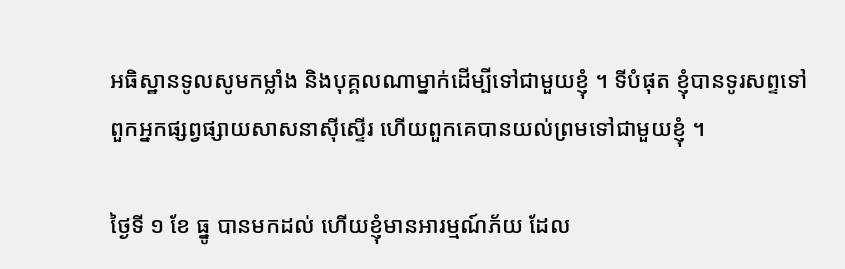អធិស្ឋានទូលសូមកម្លាំង និងបុគ្គលណាម្នាក់ដើម្បីទៅជាមួយខ្ញុំ ។ ទីបំផុត ខ្ញុំបានទូរសព្ទទៅពួកអ្នកផ្សព្វផ្សាយសាសនាស៊ីស្ទើរ ហើយពួកគេបានយល់ព្រមទៅជាមួយខ្ញុំ ។

ថ្ងៃទី ១ ខែ ធ្នូ បានមកដល់ ហើយខ្ញុំមានអារម្មណ៍ភ័យ ដែល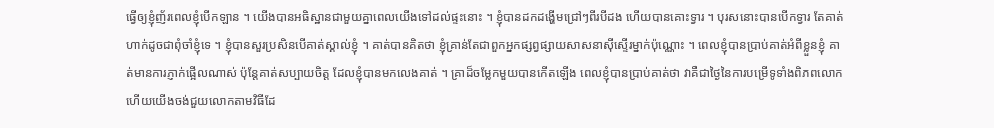ធ្វើឲ្យខ្ញុំញ័រពេលខ្ញុំបើកឡាន ។ យើងបានអធិស្ឋានជាមួយគ្នាពេលយើងទៅដល់ផ្ទះនោះ ។ ខ្ញុំបានដកដង្ហើមជ្រៅៗពីរបីដង ហើយបានគោះទ្វារ ។ បុរសនោះបានបើកទ្វារ តែគាត់ហាក់ដូចជាពុំចាំខ្ញុំទេ ។ ខ្ញុំបានសួរប្រសិនបើគាត់ស្គាល់ខ្ញុំ ។ គាត់បានគិតថា ខ្ញុំគ្រាន់តែជាពួកអ្នកផ្សព្វផ្សាយសាសនាស៊ីស្ទើរម្នាក់ប៉ុណ្ណោះ ។ ពេលខ្ញុំបានប្រាប់គាត់អំពីខ្លួនខ្ញុំ គាត់មានការភ្ញាក់ផ្អើលណាស់ ប៉ុន្តែគាត់សប្បាយចិត្ត ដែលខ្ញុំបានមកលេងគាត់ ។ គ្រាដ៏ចម្លែកមួយបានកើតឡើង ពេលខ្ញុំបានប្រាប់គាត់ថា វាគឺជាថ្ងៃនៃការបម្រើទូទាំងពិភពលោក ហើយយើងចង់ជួយលោកតាមវិធីដែ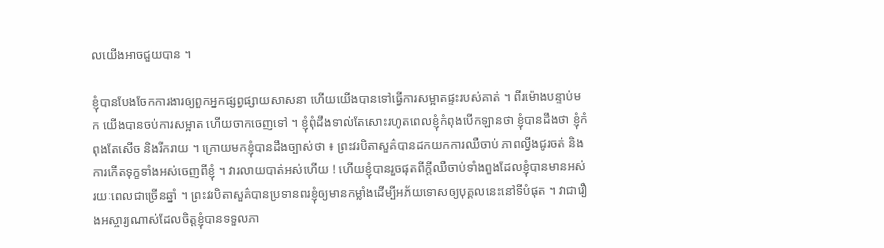លយើងអាចជួយបាន ។

ខ្ញុំបានបែងចែកការងារឲ្យពួកអ្នកផ្សព្វផ្សាយសាសនា ហើយយើងបានទៅធ្វើការសម្អាតផ្ទះរបស់គាត់ ។ ពីរម៉ោងបន្ទាប់មក យើងបានចប់ការសម្អាត ហើយចាកចេញទៅ ។ ខ្ញុំពុំដឹងទាល់តែសោះរហូតពេលខ្ញុំកំពុងបើកឡានថា ខ្ញុំបានដឹងថា ខ្ញុំកំពុងតែសើច និងរីករាយ ។ ក្រោយមកខ្ញុំបានដឹងច្បាស់ថា ៖ ព្រះវរបិតាសួគ៌បានដកយកការឈឺចាប់ ភាពល្វីងជូរចត់ និងការកើតទុក្ខទាំងអស់ចេញពីខ្ញុំ ។ វារលាយបាត់អស់ហើយ ! ហើយខ្ញុំបានរួចផុតពីក្តីឈឺចាប់ទាំងពួងដែលខ្ញុំបានមានអស់រយៈពេលជាច្រើនឆ្នាំ ។ ព្រះវរបិតាសួគ៌បានប្រទានពរខ្ញុំឲ្យមានកម្លាំងដើម្បីអភ័យទោសឲ្យបុគ្គលនេះនៅទីបំផុត ។ វាជារឿងអស្ចារ្យណាស់ដែលចិត្តខ្ញុំបានទទួលភា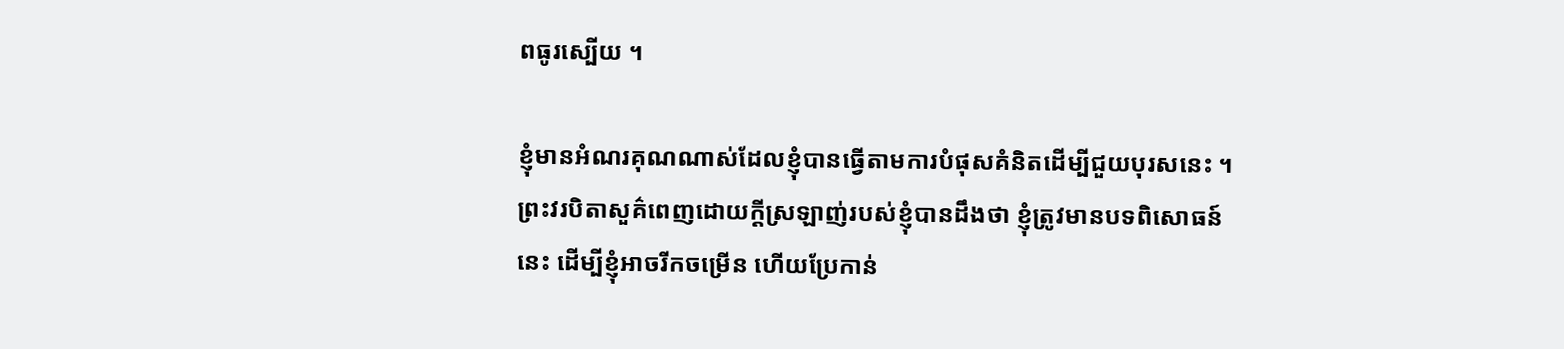ពធូរស្បើយ ។

ខ្ញុំមានអំណរគុណណាស់ដែលខ្ញុំបានធ្វើតាមការបំផុសគំនិតដើម្បីជួយបុរសនេះ ។ ព្រះវរបិតាសួគ៌ពេញដោយក្តីស្រឡាញ់របស់ខ្ញុំបានដឹងថា ខ្ញុំត្រូវមានបទពិសោធន៍នេះ ដើម្បីខ្ញុំអាចរីកចម្រើន ហើយប្រែកាន់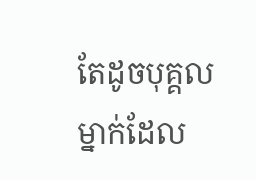តែដូចបុគ្គលម្នាក់ដែល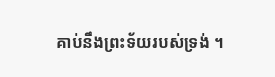គាប់នឹងព្រះទ័យរបស់ទ្រង់ ។